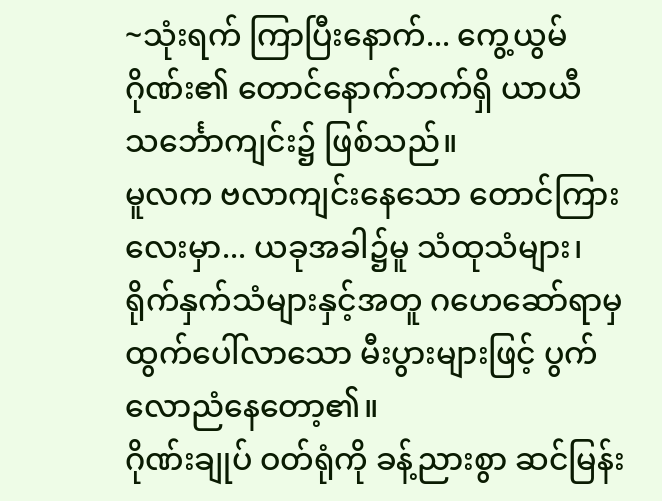~သုံးရက် ကြာပြီးနောက်... ကွေ့ယွမ်ဂိုဏ်း၏ တောင်နောက်ဘက်ရှိ ယာယီ သင်္ဘောကျင်း၌ ဖြစ်သည်။
မူလက ဗလာကျင်းနေသော တောင်ကြားလေးမှာ... ယခုအခါ၌မူ သံထုသံများ၊ ရိုက်နှက်သံများနှင့်အတူ ဂဟေဆော်ရာမှ ထွက်ပေါ်လာသော မီးပွားများဖြင့် ပွက်လောညံနေတော့၏။
ဂိုဏ်းချုပ် ဝတ်ရုံကို ခန့်ညားစွာ ဆင်မြန်း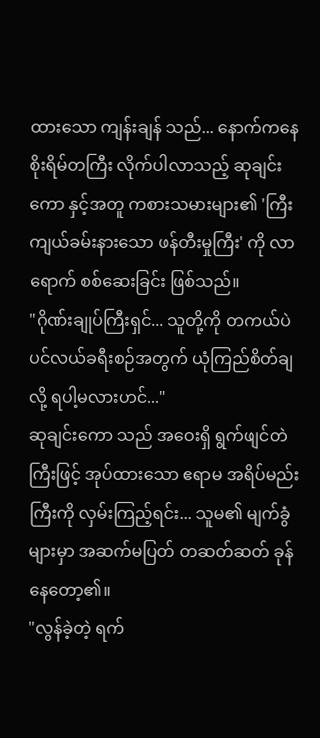ထားသော ကျန်းချန် သည်... နောက်ကနေ စိုးရိမ်တကြီး လိုက်ပါလာသည့် ဆုချင်းကော နှင့်အတူ ကစားသမားများ၏ 'ကြီးကျယ်ခမ်းနားသော ဖန်တီးမှုကြီး' ကို လာရောက် စစ်ဆေးခြင်း ဖြစ်သည်။
"ဂိုဏ်းချုပ်ကြီးရှင်... သူတို့ကို တကယ်ပဲ ပင်လယ်ခရီးစဉ်အတွက် ယုံကြည်စိတ်ချလို့ ရပါ့မလားဟင်..."
ဆုချင်းကော သည် အဝေးရှိ ရွက်ဖျင်တဲကြီးဖြင့် အုပ်ထားသော ဧရာမ အရိပ်မည်းကြီးကို လှမ်းကြည့်ရင်း... သူမ၏ မျက်ခွံများမှာ အဆက်မပြတ် တဆတ်ဆတ် ခုန်နေတော့၏။
"လွန်ခဲ့တဲ့ ရက်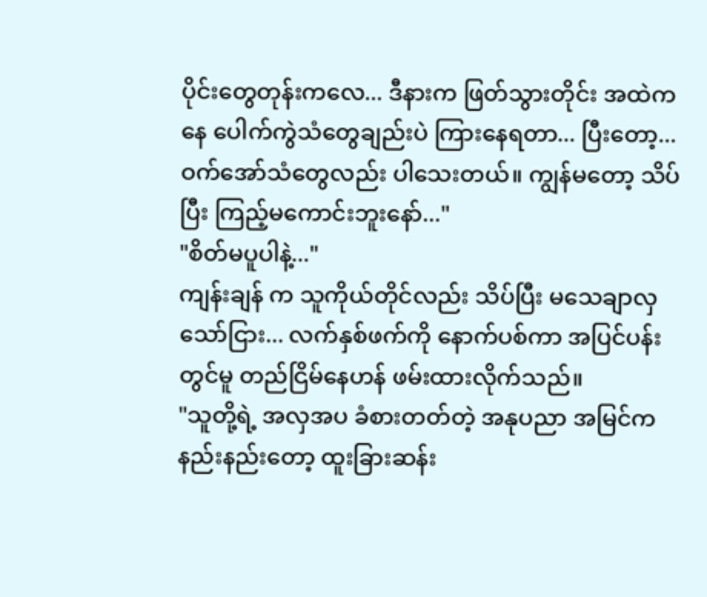ပိုင်းတွေတုန်းကလေ... ဒီနားက ဖြတ်သွားတိုင်း အထဲကနေ ပေါက်ကွဲသံတွေချည်းပဲ ကြားနေရတာ... ပြီးတော့... ဝက်အော်သံတွေလည်း ပါသေးတယ်။ ကျွန်မတော့ သိပ်ပြီး ကြည့်မကောင်းဘူးနော်..."
"စိတ်မပူပါနဲ့..."
ကျန်းချန် က သူကိုယ်တိုင်လည်း သိပ်ပြီး မသေချာလှသော်ငြား... လက်နှစ်ဖက်ကို နောက်ပစ်ကာ အပြင်ပန်းတွင်မူ တည်ငြိမ်နေဟန် ဖမ်းထားလိုက်သည်။
"သူတို့ရဲ့ အလှအပ ခံစားတတ်တဲ့ အနုပညာ အမြင်က နည်းနည်းတော့ ထူးခြားဆန်း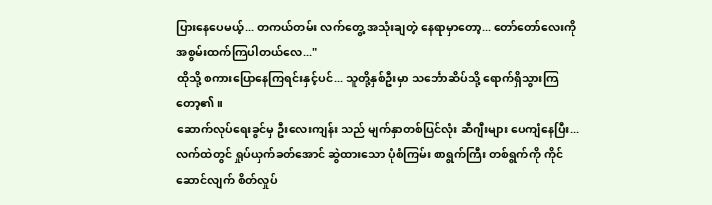ပြားနေပေမယ့်... တကယ်တမ်း လက်တွေ့ အသုံးချတဲ့ နေရာမှာတော့... တော်တော်လေးကို အစွမ်းထက်ကြပါတယ်လေ..."
ထိုသို့ စကားပြောနေကြရင်းနှင့်ပင်... သူတို့နှစ်ဦးမှာ သင်္ဘောဆိပ်သို့ ရောက်ရှိသွားကြတော့၏။
ဆောက်လုပ်ရေးခွင်မှ ဦးလေးကျန်း သည် မျက်နှာတစ်ပြင်လုံး ဆီဂျီးများ ပေကျံနေပြီး... လက်ထဲတွင် ရှုပ်ယှက်ခတ်အောင် ဆွဲထားသော ပုံစံကြမ်း စာရွက်ကြီး တစ်ရွက်ကို ကိုင်ဆောင်လျက် စိတ်လှုပ်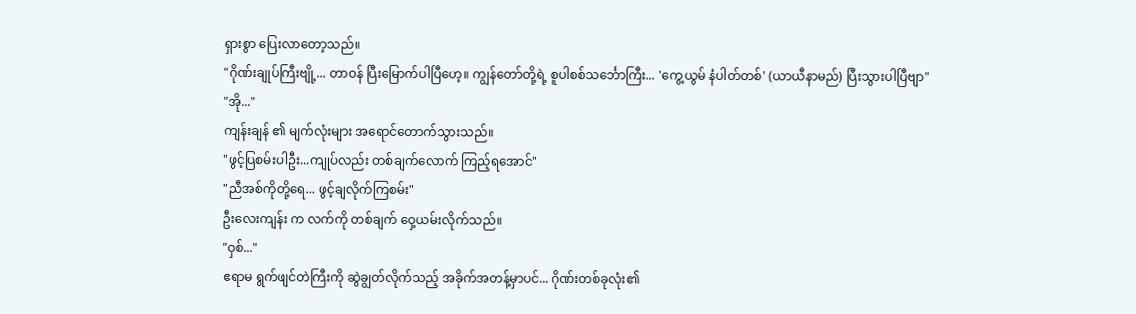ရှားစွာ ပြေးလာတော့သည်။
"ဂိုဏ်းချုပ်ကြီးဗျို့... တာဝန် ပြီးမြောက်ပါပြီဟေ့။ ကျွန်တော်တို့ရဲ့ စူပါစစ်သင်္ဘောကြီး... 'ကွေ့ယွမ် နံပါတ်တစ်' (ယာယီနာမည်) ပြီးသွားပါပြီဗျာ"
"အို..."
ကျန်းချန် ၏ မျက်လုံးများ အရောင်တောက်သွားသည်။
"ဖွင့်ပြစမ်းပါဦး...ကျုပ်လည်း တစ်ချက်လောက် ကြည့်ရအောင်"
"ညီအစ်ကိုတို့ရေ... ဖွင့်ချလိုက်ကြစမ်း"
ဦးလေးကျန်း က လက်ကို တစ်ချက် ဝှေ့ယမ်းလိုက်သည်။
"ဝှစ်..."
ဧရာမ ရွက်ဖျင်တဲကြီးကို ဆွဲချွတ်လိုက်သည့် အခိုက်အတန့်မှာပင်... ဂိုဏ်းတစ်ခုလုံး၏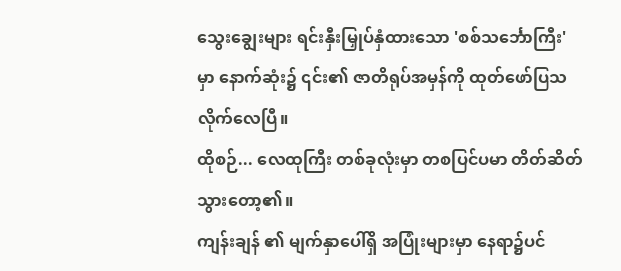သွေးချွေးများ ရင်းနှီးမြှုပ်နှံထားသော 'စစ်သင်္ဘောကြီး' မှာ နောက်ဆုံး၌ ၎င်း၏ ဇာတိရုပ်အမှန်ကို ထုတ်ဖော်ပြသလိုက်လေပြီ။
ထိုစဉ်... လေထုကြီး တစ်ခုလုံးမှာ တစပြင်ပမာ တိတ်ဆိတ်သွားတော့၏။
ကျန်းချန် ၏ မျက်နှာပေါ်ရှိ အပြုံးများမှာ နေရာ၌ပင်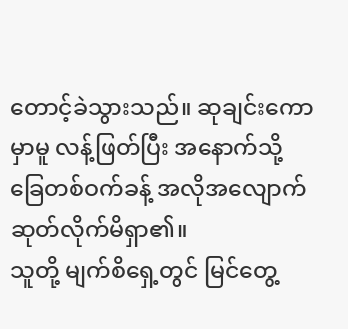တောင့်ခဲသွားသည်။ ဆုချင်းကော မှာမူ လန့်ဖြတ်ပြီး အနောက်သို့ ခြေတစ်ဝက်ခန့် အလိုအလျောက် ဆုတ်လိုက်မိရှာ၏။
သူတို့ မျက်စိရှေ့တွင် မြင်တွေ့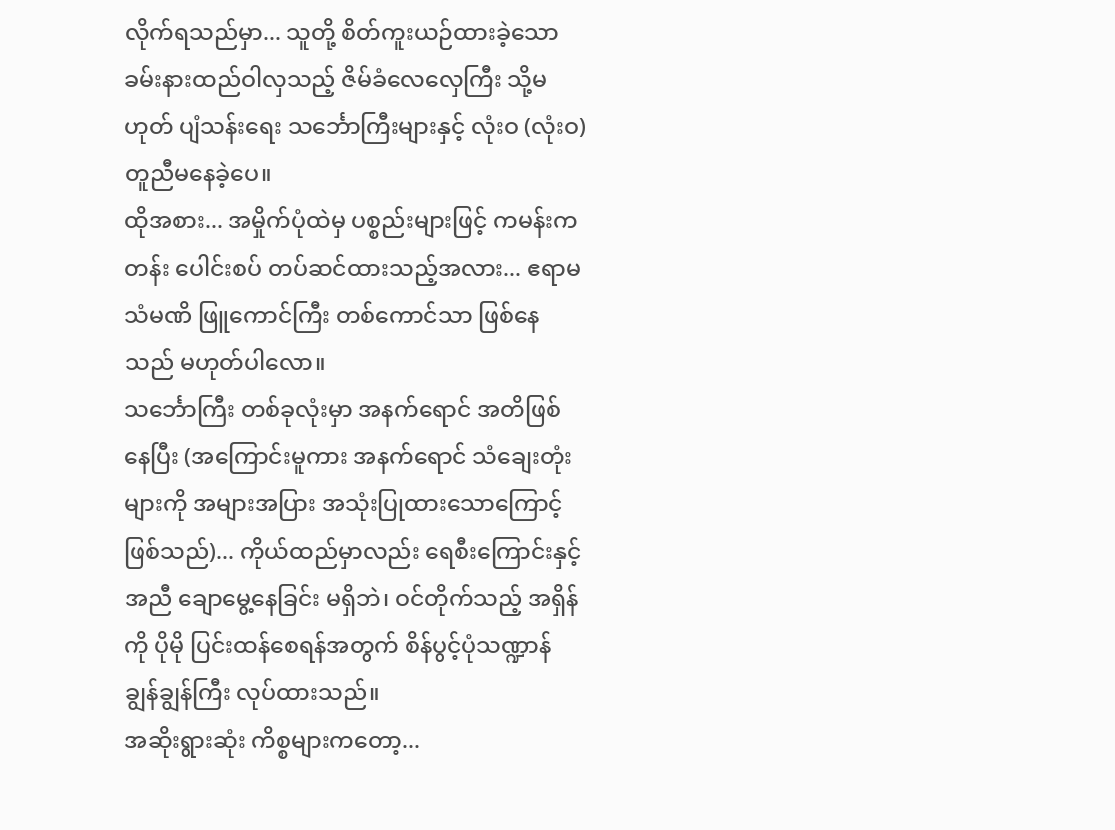လိုက်ရသည်မှာ... သူတို့ စိတ်ကူးယဉ်ထားခဲ့သော ခမ်းနားထည်ဝါလှသည့် ဇိမ်ခံလေလှေကြီး သို့မဟုတ် ပျံသန်းရေး သင်္ဘောကြီးများနှင့် လုံးဝ (လုံးဝ) တူညီမနေခဲ့ပေ။
ထိုအစား... အမှိုက်ပုံထဲမှ ပစ္စည်းများဖြင့် ကမန်းကတန်း ပေါင်းစပ် တပ်ဆင်ထားသည့်အလား... ဧရာမ သံမဏိ ဖြူကောင်ကြီး တစ်ကောင်သာ ဖြစ်နေသည် မဟုတ်ပါလော။
သင်္ဘောကြီး တစ်ခုလုံးမှာ အနက်ရောင် အတိဖြစ်နေပြီး (အကြောင်းမူကား အနက်ရောင် သံချေးတုံးများကို အများအပြား အသုံးပြုထားသောကြောင့် ဖြစ်သည်)... ကိုယ်ထည်မှာလည်း ရေစီးကြောင်းနှင့်အညီ ချောမွေ့နေခြင်း မရှိဘဲ၊ ဝင်တိုက်သည့် အရှိန်ကို ပိုမို ပြင်းထန်စေရန်အတွက် စိန်ပွင့်ပုံသဏ္ဍာန် ချွန်ချွန်ကြီး လုပ်ထားသည်။
အဆိုးရွားဆုံး ကိစ္စများကတော့...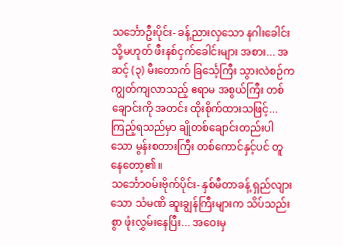သင်္ဘောဦးပိုင်း- ခန့်ညားလှသော နဂါးခေါင်း သို့မဟုတ် ဖီးနစ်ငှက်ခေါင်းများ အစား... အဆင့် (၃) မီးတောက် ခြင်္သေ့ကြီး သွားလဲစဉ်က ကျွတ်ကျလာသည့် ဧရာမ အစွယ်ကြီး တစ်ချောင်းကို အတင်း ထိုးစိုက်ထားသဖြင့်... ကြည့်ရသည်မှာ ချိုတစ်ချောင်းတည်းပါသော မွန်းစတားကြီး တစ်ကောင်နှင့်ပင် တူနေတော့၏။
သင်္ဘောဝမ်းဗိုက်ပိုင်း- နှစ်မီတာခန့် ရှည်လျားသော သံမဏိ ဆူးချွန်ကြီးများက သိပ်သည်းစွာ ဖုံးလွှမ်းနေပြီး... အဝေးမှ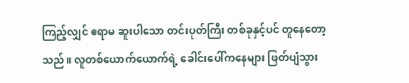ကြည့်လျှင် ဧရာမ ဆူးပါသော တင်းပုတ်ကြီး တစ်ခုနှင့်ပင် တူနေတော့သည်။ လူတစ်ယောက်ယောက်ရဲ့ ခေါင်းပေါ်ကနေများ ဖြတ်ပျံသွား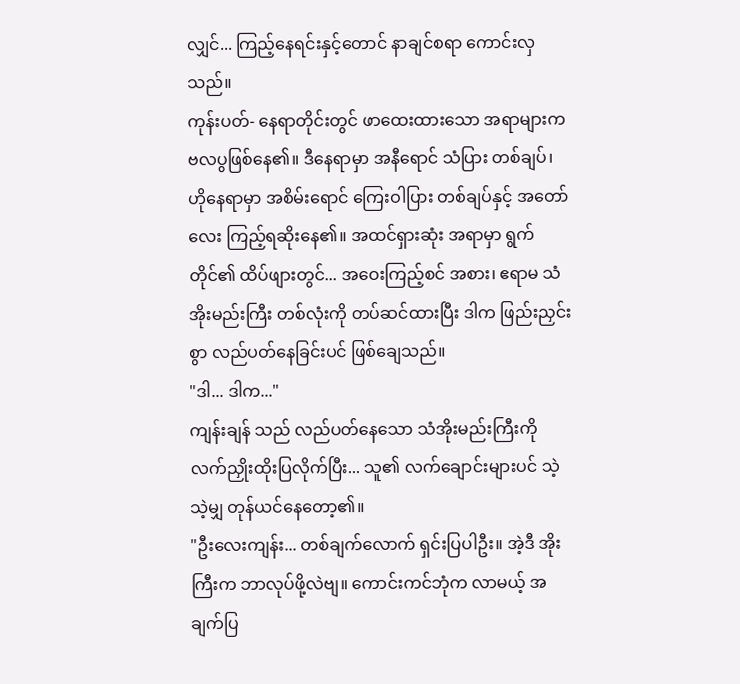လျှင်... ကြည့်နေရင်းနှင့်တောင် နာချင်စရာ ကောင်းလှသည်။
ကုန်းပတ်- နေရာတိုင်းတွင် ဖာထေးထားသော အရာများက ဗလပွဖြစ်နေ၏။ ဒီနေရာမှာ အနီရောင် သံပြား တစ်ချပ်၊ ဟိုနေရာမှာ အစိမ်းရောင် ကြေးဝါပြား တစ်ချပ်နှင့် အတော်လေး ကြည့်ရဆိုးနေ၏။ အထင်ရှားဆုံး အရာမှာ ရွက်တိုင်၏ ထိပ်ဖျားတွင်... အဝေးကြည့်စင် အစား၊ ဧရာမ သံအိုးမည်းကြီး တစ်လုံးကို တပ်ဆင်ထားပြီး ဒါက ဖြည်းညှင်းစွာ လည်ပတ်နေခြင်းပင် ဖြစ်ချေသည်။
"ဒါ... ဒါက..."
ကျန်းချန် သည် လည်ပတ်နေသော သံအိုးမည်းကြီးကို လက်ညှိုးထိုးပြလိုက်ပြီး... သူ၏ လက်ချောင်းများပင် သဲ့သဲ့မျှ တုန်ယင်နေတော့၏။
"ဦးလေးကျန်း... တစ်ချက်လောက် ရှင်းပြပါဦး။ အဲ့ဒီ အိုးကြီးက ဘာလုပ်ဖို့လဲဗျ။ ကောင်းကင်ဘုံက လာမယ့် အချက်ပြ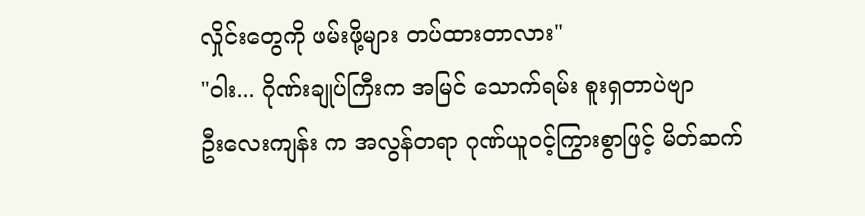လှိုင်းတွေကို ဖမ်းဖို့များ တပ်ထားတာလား"
"ဝါး... ဂိုဏ်းချုပ်ကြီးက အမြင် သောက်ရမ်း စူးရှတာပဲဗျာ
ဦးလေးကျန်း က အလွန်တရာ ဂုဏ်ယူဝင့်ကြွားစွာဖြင့် မိတ်ဆက်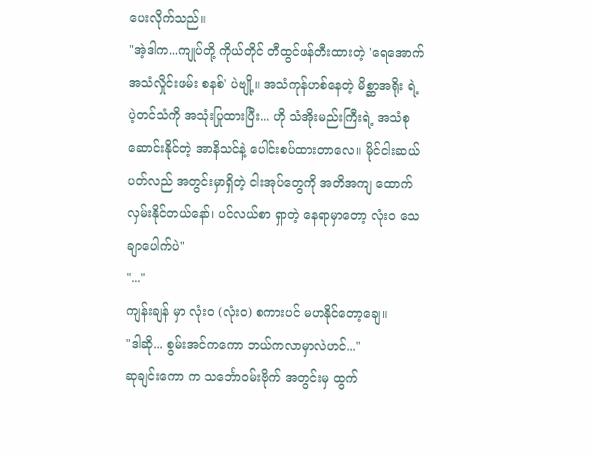ပေးလိုက်သည်။
"အဲ့ဒါက...ကျုပ်တို့ ကိုယ်တိုင် တီထွင်ဖန်တီးထားတဲ့ 'ရေအောက် အသံလှိုင်းဖမ်း စနစ်' ပဲဗျို့။ အသံကုန်ဟစ်နေတဲ့ မိစ္ဆာအရိုး ရဲ့ ပဲ့တင်သံကို အသုံးပြုထားပြီး... ဟို သံအိုးမည်းကြီးရဲ့ အသံစုဆောင်းနိုင်တဲ့ အာနိသင်နဲ့ ပေါင်းစပ်ထားတာလေ။ မိုင်ငါးဆယ် ပတ်လည် အတွင်းမှာရှိတဲ့ ငါးအုပ်တွေကို အတိအကျ ထောက်လှမ်းနိုင်တယ်နော်၊ ပင်လယ်စာ ရှာတဲ့ နေရာမှာတော့ လုံးဝ သေချာပေါက်ပဲ"
"..."
ကျန်းချန် မှာ လုံးဝ (လုံးဝ) စကားပင် မဟနိုင်တော့ချေ။
"ဒါဆို... စွမ်းအင်ကကော ဘယ်ကလာမှာလဲဟင်..."
ဆုချင်းကော က သင်္ဘောဝမ်းဗိုက် အတွင်းမှ ထွက်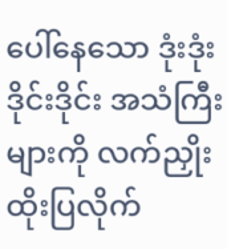ပေါ်နေသော ဒုံးဒုံးဒိုင်းဒိုင်း အသံကြီးများကို လက်ညှိုးထိုးပြလိုက်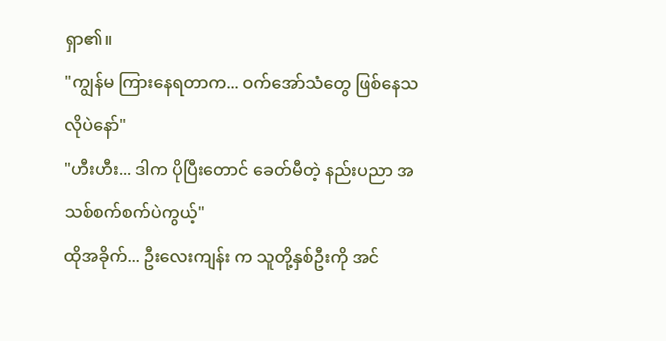ရှာ၏။
"ကျွန်မ ကြားနေရတာက... ဝက်အော်သံတွေ ဖြစ်နေသလိုပဲနော်"
"ဟီးဟီး... ဒါက ပိုပြီးတောင် ခေတ်မီတဲ့ နည်းပညာ အသစ်စက်စက်ပဲကွယ့်"
ထိုအခိုက်... ဦးလေးကျန်း က သူတို့နှစ်ဦးကို အင်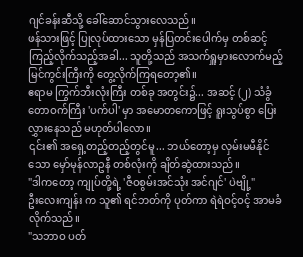ဂျင်ခန်းဆီသို့ ခေါ်ဆောင်သွားလေသည်။
ဖန်သားဖြင့် ပြုလုပ်ထားသော မှန်ပြတင်းပေါက်မှ တစ်ဆင့် ကြည့်လိုက်သည့်အခါ... သူတို့သည် အသက်ရှူမှားလောက်မည့် မြင်ကွင်းကြီးကို တွေ့လိုက်ကြရတော့၏။
ဧရာမ ကြွက်ဘီးလုံးကြီး တစ်ခု အတွင်း၌... အဆင့် (၂) သံခွံ တောဝက်ကြီး 'ပက်ပါ' မှာ အမောတကောဖြင့် ရူးသွပ်စွာ ပြေးလွှားနေသည် မဟုတ်ပါလော။
၎င်း၏ အရှေ့တည့်တည့်တွင်မူ... ဘယ်တော့မှ လှမ်းမမီနိုင်သော မှော်မုန်လာဥနီ တစ်လုံးကို ချိတ်ဆွဲထားသည်။
"ဒါကတော့ ကျုပ်တို့ရဲ့ 'ဇီဝစွမ်းအင်သုံး အင်ဂျင်' ပဲဗျို့"
ဦးလေးကျန်း က သူ၏ ရင်ဘတ်ကို ပုတ်ကာ ရဲရဲဝင့်ဝင့် အာမခံလိုက်သည်။
"သဘာဝ ပတ်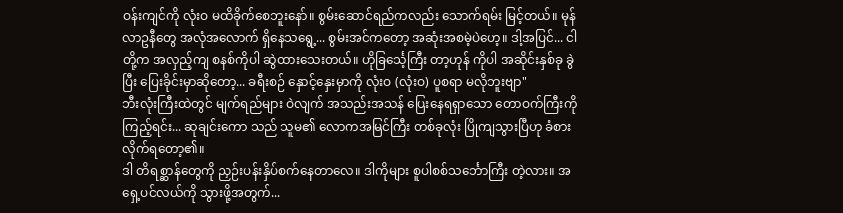ဝန်းကျင်ကို လုံးဝ မထိခိုက်စေဘူးနော်။ စွမ်းဆောင်ရည်ကလည်း သောက်ရမ်း မြင့်တယ်။ မုန်လာဥနီတွေ အလုံအလောက် ရှိနေသရွေ့... စွမ်းအင်ကတော့ အဆုံးအစမဲ့ပဲဟေ့။ ဒါ့အပြင်... ငါတို့က အလှည့်ကျ စနစ်ကိုပါ ဆွဲထားသေးတယ်။ ဟိုခြင်္သေ့ကြီး တာ့ဟုန် ကိုပါ အဆိုင်းနှစ်ခု ခွဲပြီး ပြေးခိုင်းမှာဆိုတော့... ခရီးစဉ် နှောင့်နှေးမှာကို လုံးဝ (လုံးဝ) ပူစရာ မလိုဘူးဗျာ"
ဘီးလုံးကြီးထဲတွင် မျက်ရည်များ ဝဲလျက် အသည်းအသန် ပြေးနေရရှာသော တောဝက်ကြီးကို ကြည့်ရင်း... ဆုချင်းကော သည် သူမ၏ လောကအမြင်ကြီး တစ်ခုလုံး ပြိုကျသွားပြီဟု ခံစားလိုက်ရတော့၏။
ဒါ တိရစ္ဆာန်တွေကို ညှဉ်းပန်းနှိပ်စက်နေတာလေ။ ဒါကိုများ စူပါစစ်သင်္ဘောကြီး တဲ့လား။ အရှေ့ပင်လယ်ကို သွားဖို့အတွက်...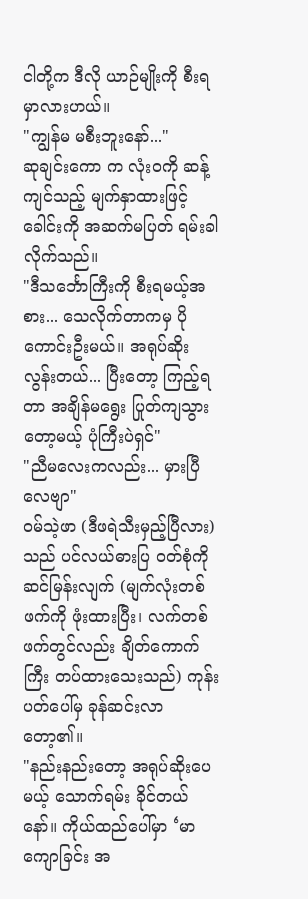ငါတို့က ဒီလို ယာဉ်မျိုးကို စီးရမှာလားဟယ်။
"ကျွန်မ မစီးဘူးနော်..."
ဆုချင်းကော က လုံးဝကို ဆန့်ကျင်သည့် မျက်နှာထားဖြင့် ခေါင်းကို အဆက်မပြတ် ရမ်းခါလိုက်သည်။
"ဒီသင်္ဘောကြီးကို စီးရမယ့်အစား... သေလိုက်တာကမှ ပိုကောင်းဦးမယ်။ အရုပ်ဆိုးလွန်းတယ်... ပြီးတော့ ကြည့်ရတာ အချိန်မရွေး ပြုတ်ကျသွားတော့မယ့် ပုံကြီးပဲရှင်"
"ညီမလေးကလည်း... မှားပြီလေဗျာ"
ဝမ်သဲ့ဖာ (ဒီဖရဲသီးမှည့်ပြီလား) သည် ပင်လယ်ဓားပြ ဝတ်စုံကို ဆင်မြန်းလျက် (မျက်လုံးတစ်ဖက်ကို ဖုံးထားပြီး၊ လက်တစ်ဖက်တွင်လည်း ချိတ်ကောက်ကြီး တပ်ထားသေးသည်) ကုန်းပတ်ပေါ်မှ ခုန်ဆင်းလာတော့၏။
"နည်းနည်းတော့ အရုပ်ဆိုးပေမယ့် သောက်ရမ်း ခိုင်တယ်နော်။ ကိုယ်ထည်ပေါ်မှာ ‘မာကျောခြင်း အ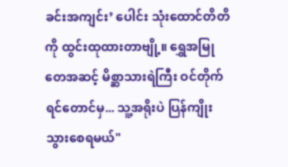ခင်းအကျင်း’ ပေါင်း သုံးထောင်တိတိကို ထွင်းထုထားတာဗျို့။ ရွှေအမြုတေအဆင့် မိစ္ဆာသားရဲကြီး ဝင်တိုက်ရင်တောင်မှ... သူ့အရိုးပဲ ပြန်ကျိုးသွားစေရမယ်"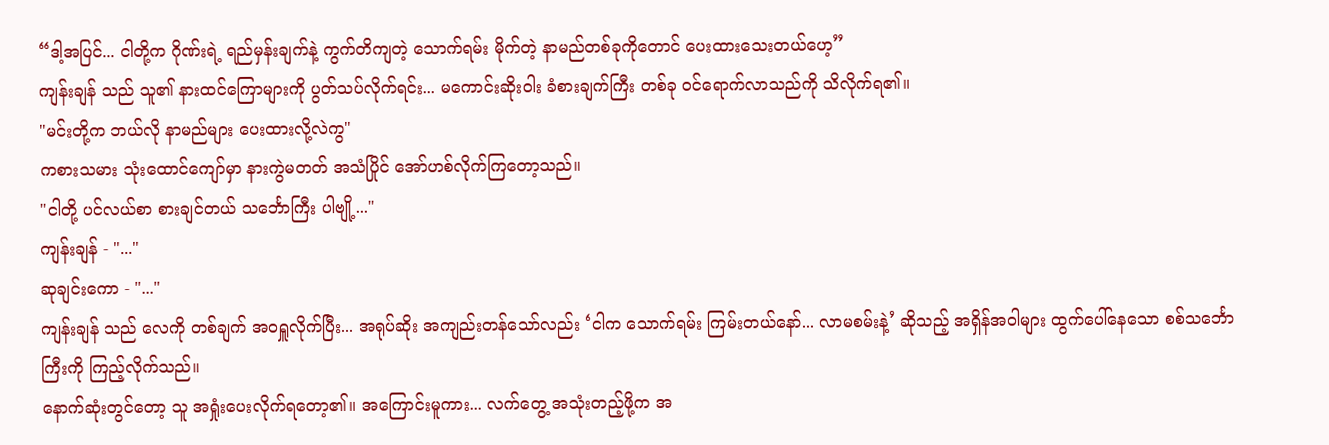“ဒါ့အပြင်... ငါတို့က ဂိုဏ်းရဲ့ ရည်မှန်းချက်နဲ့ ကွက်တိကျတဲ့ သောက်ရမ်း မိုက်တဲ့ နာမည်တစ်ခုကိုတောင် ပေးထားသေးတယ်ဟေ့”
ကျန်းချန် သည် သူ၏ နားထင်ကြောများကို ပွတ်သပ်လိုက်ရင်း... မကောင်းဆိုးဝါး ခံစားချက်ကြီး တစ်ခု ဝင်ရောက်လာသည်ကို သိလိုက်ရ၏။
"မင်းတို့က ဘယ်လို နာမည်များ ပေးထားလို့လဲကွ"
ကစားသမား သုံးထောင်ကျော်မှာ နားကွဲမတတ် အသံပြိုင် အော်ဟစ်လိုက်ကြတော့သည်။
"ငါတို့ ပင်လယ်စာ စားချင်တယ် သင်္ဘောကြီး ပါဗျို့..."
ကျန်းချန် - "..."
ဆုချင်းကော - "..."
ကျန်းချန် သည် လေကို တစ်ချက် အဝရှူလိုက်ပြီး... အရုပ်ဆိုး အကျည်းတန်သော်လည်း ‘ငါက သောက်ရမ်း ကြမ်းတယ်နော်... လာမစမ်းနဲ့’ ဆိုသည့် အရှိန်အဝါများ ထွက်ပေါ်နေသော စစ်သင်္ဘောကြီးကို ကြည့်လိုက်သည်။
နောက်ဆုံးတွင်တော့ သူ အရှုံးပေးလိုက်ရတော့၏။ အကြောင်းမူကား... လက်တွေ့ အသုံးတည့်ဖို့က အ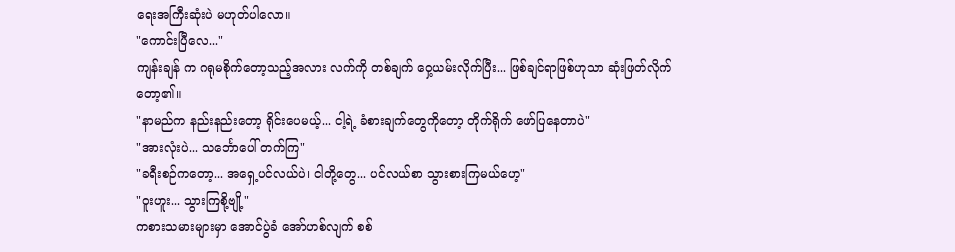ရေးအကြီးဆုံးပဲ မဟုတ်ပါလော။
"ကောင်းပြီလေ..."
ကျန်းချန် က ဂရုမစိုက်တော့သည့်အလား လက်ကို တစ်ချက် ဝှေ့ယမ်းလိုက်ပြီး... ဖြစ်ချင်ရာဖြစ်ဟုသာ ဆုံးဖြတ်လိုက်တော့၏။
"နာမည်က နည်းနည်းတော့ ရိုင်းပေမယ့်... ငါ့ရဲ့ ခံစားချက်တွေကိုတော့ တိုက်ရိုက် ဖော်ပြနေတာပဲ"
"အားလုံးပဲ... သင်္ဘောပေါ် တက်ကြ"
"ခရီးစဉ်ကတော့... အရှေ့ပင်လယ်ပဲ၊ ငါတို့တွေ... ပင်လယ်စာ သွားစားကြမယ်ဟေ့"
"ဝူးဟူး... သွားကြစို့ဗျို့"
ကစားသမားများမှာ အောင်ပွဲခံ အော်ဟစ်လျက် စစ်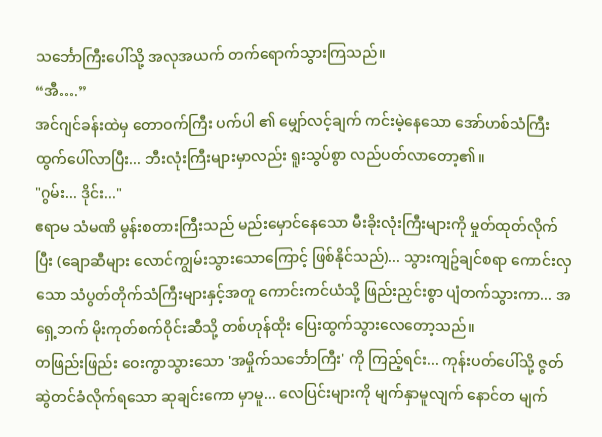သင်္ဘောကြီးပေါ်သို့ အလုအယက် တက်ရောက်သွားကြသည်။
“အီ….”
အင်ဂျင်ခန်းထဲမှ တောဝက်ကြီး ပက်ပါ ၏ မျှော်လင့်ချက် ကင်းမဲ့နေသော အော်ဟစ်သံကြီး ထွက်ပေါ်လာပြီး... ဘီးလုံးကြီးများမှာလည်း ရူးသွပ်စွာ လည်ပတ်လာတော့၏။
"ဂွမ်း... ဒိုင်း..."
ဧရာမ သံမဏိ မွန်းစတားကြီးသည် မည်းမှောင်နေသော မီးခိုးလုံးကြီးများကို မှုတ်ထုတ်လိုက်ပြီး (ချောဆီများ လောင်ကျွမ်းသွားသောကြောင့် ဖြစ်နိုင်သည်)... သွားကျဥ်ချင်စရာ ကောင်းလှသော သံပွတ်တိုက်သံကြီးများနှင့်အတူ ကောင်းကင်ယံသို့ ဖြည်းညှင်းစွာ ပျံတက်သွားကာ... အရှေ့ဘက် မိုးကုတ်စက်ဝိုင်းဆီသို့ တစ်ဟုန်ထိုး ပြေးထွက်သွားလေတော့သည်။
တဖြည်းဖြည်း ဝေးကွာသွားသော 'အမှိုက်သင်္ဘောကြီး' ကို ကြည့်ရင်း... ကုန်းပတ်ပေါ်သို့ ဇွတ်ဆွဲတင်ခံလိုက်ရသော ဆုချင်းကော မှာမူ... လေပြင်းများကို မျက်နှာမူလျက် နောင်တ မျက်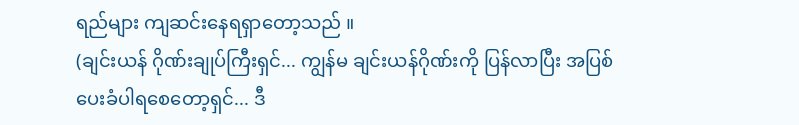ရည်များ ကျဆင်းနေရရှာတော့သည် ။
(ချင်းယန် ဂိုဏ်းချုပ်ကြီးရှင်... ကျွန်မ ချင်းယန်ဂိုဏ်းကို ပြန်လာပြီး အပြစ်ပေးခံပါရစေတော့ရှင်... ဒီ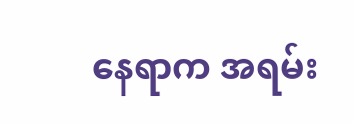နေရာက အရမ်း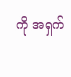ကို အရှက်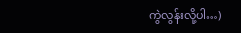ကွဲလွန်းလို့ပါ…)